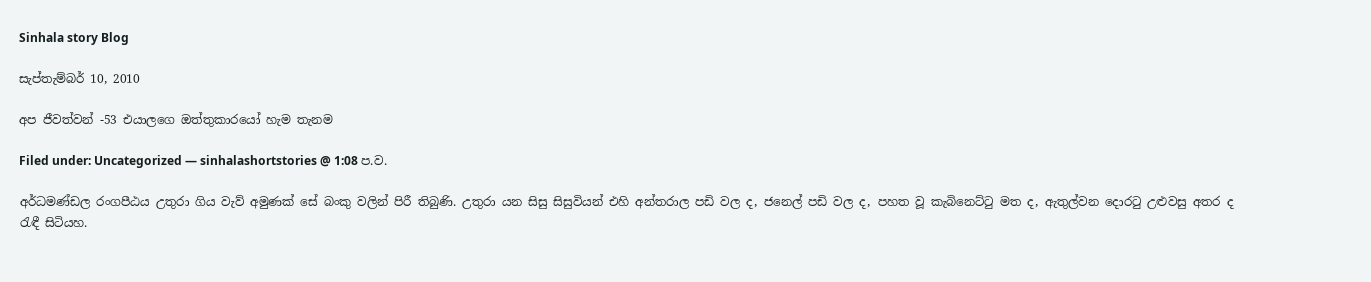Sinhala story Blog

සැප්තැම්බර් 10, 2010

අප ජීවත්වන් -53 එයාලගෙ ඔත්තුකාරයෝ හැම තැනම

Filed under: Uncategorized — sinhalashortstories @ 1:08 ප.ව.

අර්ධමණ්ඩල රංගපීඨය උතුරා ගිය වැව් අමුණක් සේ බංකු වලින් පිරී තිබුණි. උතුරා යන සිසු සිසුවියන් එහි අන්තරාල පඩි වල ද, ජනෙල් පඩි වල ද, පහත වූ කැබිනෙට්ටු මත ද, ඇතුල්වන දොරටු උළුවසු අතර ද රැඳී සිටියහ.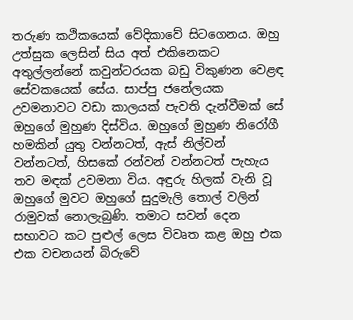තරුණ කථිකයෙක් වේදිකාවේ සිටගෙනය. ඔහු උත්සුක ලෙසින් සිය අත් එකිනෙකට අතුල්ලන්නේ කවුන්ටරයක බඩු විකුණන වෙළඳ සේවකයෙක් සේය. සාප්පු ජනේලයක උවමනාවට වඩා කාලයක් පැවති දැන්වීමක් සේ ඔහුගේ මුහුණ දිස්විය. ඔහුගේ මුහුණ නිරෝගී හමකින් යුතු වන්නටත්, ඇස් නිල්වන් වන්නටත්, හිසකේ රන්වන් වන්නටත් පැහැය තව මඳක් උවමනා විය. අඳුරු හිලක් වැනි වූ ඔහුගේ මුවට ඔහුගේ සුදුමැලි තොල් වලින් රාමුවක් නොලැබුණි. තමාට සවන් දෙන සභාවට කට පුළුල් ලෙස විවෘත කළ ඔහු එක එක වචනයන් බිරුවේ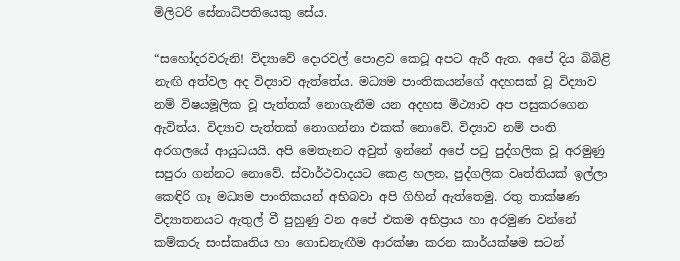මිලිටරි සේනාධිපතියෙකු සේය.

“සහෝදරවරුනි! විද්‍යාවේ දොරවල් පොළව කෙටූ අපට ඇරී ඇත. අපේ දිය බිබිළි නැඟි අත්වල අද විද්‍යාව ඇත්තේය. මධ්‍යම පාංතිකයන්ගේ අදහසක් වූ විද්‍යාව නම් විෂයමූලික වූ පැත්තක් නොගැනීම යන අදහස මිථ්‍යාව අප පසුකරගෙන ඇවිත්ය. විද්‍යාව පැත්තක් නොගන්නා එකක් නොවේ. විද්‍යාව නම් පංති අරගලයේ ආයුධයයි. අපි මෙතැනට අවුත් ඉන්නේ අපේ පටු පුද්ගලික වූ අරමුණු සපුරා ගන්නට නොවේ. ස්වාර්ථවාදයට කෙළ හලන, පුද්ගලික වෘත්තියක් ඉල්ලා කෙඳිරි ගෑ මධ්‍යම පාංතිකයන් අභිබවා අපි ගිහින් ඇත්තෙමු. රතු තාක්ෂණ විද්‍යාතනයට ඇතුල් වී පුහුණු වන අපේ එකම අභිප්‍රාය හා අරමුණ වන්නේ කම්කරු සංස්කෘතිය හා ගොඩනැඟීම ආරක්ෂා කරන කාර්යක්ෂම සටන්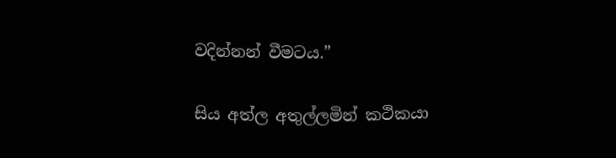වදින්නන් වීමටය.”

සිය අත්ල අතුල්ලමින් කථිකයා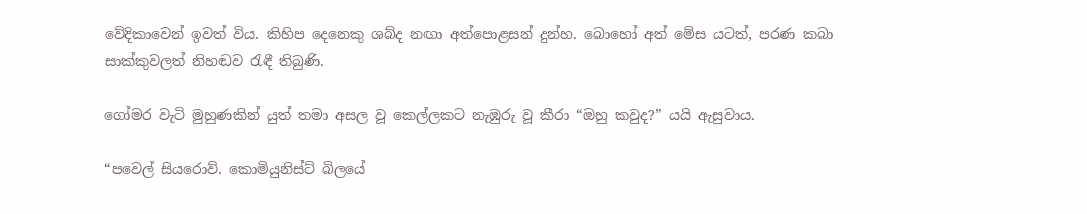වේදිකාවෙන් ඉවත් විය. කිහිප දෙනෙකු ශබ්ද නඟා අත්පොළසන් දුන්හ. බොහෝ අත් මේස යටත්, පරණ කබා සාක්කුවලත් නිහඬව රැඳී තිබුණි.

ගෝමර වැටි මුහුණකින් යුත් තමා අසල වූ කෙල්ලකට නැඹුරු වූ කීරා “ඔහු කවුද?” යයි ඇසුවාය.

“පවෙල් සියරොව්. කොමියුනිස්ට් බිලයේ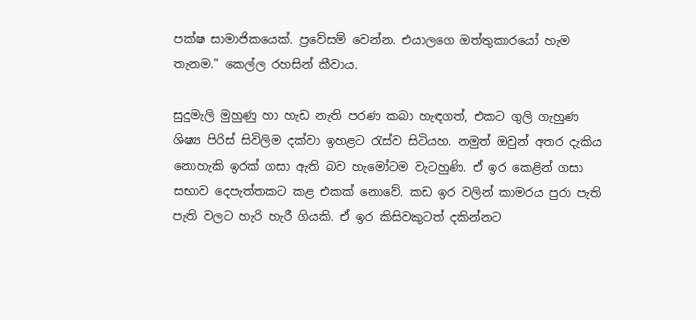පක්ෂ සාමාජිකයෙක්. ප්‍රවේසම් වෙන්න. එයාලගෙ ඔත්තුකාරයෝ හැම තැනම.” කෙල්ල රහසින් කීවාය.

සුදුමැලි මුහුණු හා හැඩ නැති පරණ කබා හැඳගත්, එකට ගුලි ගැහුණ ශිෂ්‍ය පිරිස් සිවිලිම දක්වා ඉහළට රැස්ව සිටියහ. නමුත් ඔවුන් අතර දැකිය නොහැකි ඉරක් ගසා ඇති බව හැමෝටම වැටහුණි. ඒ ඉර කෙළින් ගසා සභාව දෙපැත්තකට කළ එකක් නොවේ. කඩ ඉර වලින් කාමරය පුරා පැති පැති වලට හැරි හැරී ගියකි. ඒ ඉර කිසිවකුටත් දකින්නට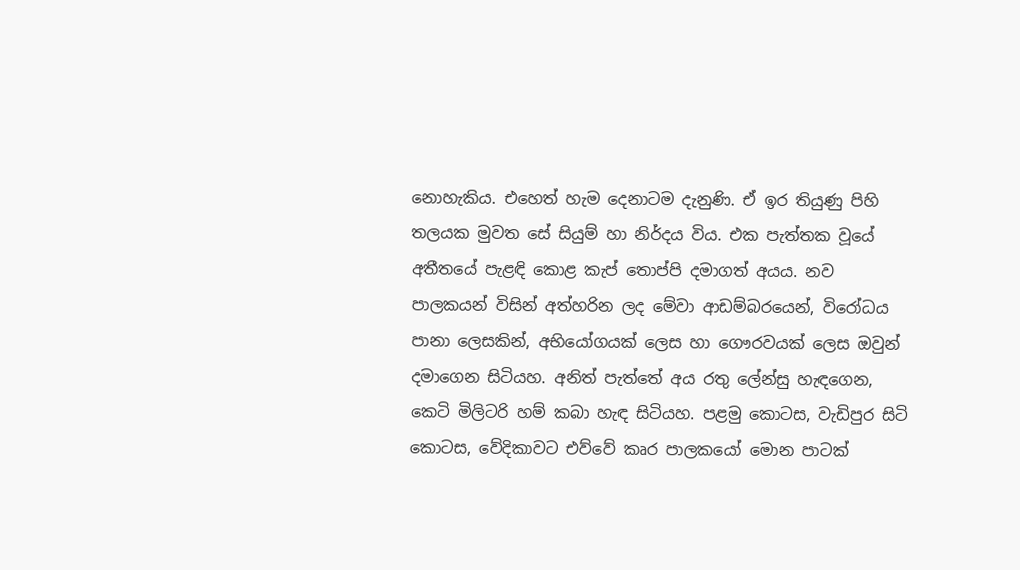නොහැකිය. එහෙත් හැම දෙනාටම දැනුණි. ඒ ඉර තියුණු පිහි තලයක මුවත සේ සියුම් හා නිර්දය විය. එක පැත්තක වූයේ අතීතයේ පැළඳි කොළ කැප් තොප්පි දමාගත් අයය. නව පාලකයන් විසින් අත්හරින ලද මේවා ආඩම්බරයෙන්, විරෝධය පානා ලෙසකින්, අභියෝගයක් ලෙස හා ගෞරවයක් ලෙස ඔවුන් දමාගෙන සිටියහ. අනිත් පැත්තේ අය රතු ලේන්සු හැඳගෙන, කෙටි මිලිටරි හම් කබා හැඳ සිටියහ. පළමු කොටස, වැඩිපුර සිටි කොටස, වේදිකාවට එව්වේ කෘර පාලකයෝ මොන පාටක්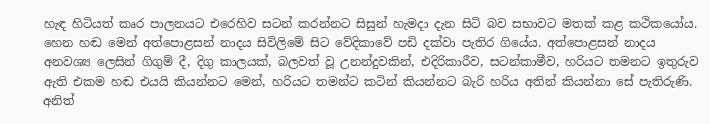හැඳ හිටියත් කෘර පාලනයට එරෙහිව සටන් කරන්නට සිසුන් හැමදා දැන සිටි බව සභාවට මතක් කළ කථිකයෝය. හෙන හඬ මෙන් අත්පොළසන් නාදය සිවිලිමේ සිට වේදිකාවේ පඩි දක්වා පැතිර ගියේය. අත්පොළසන් නාදය අනවශ්‍ය ලෙසින් ගිගුම් දී, දිගු කාලයක්, බලවත් වූ උනන්දුවකින්, එදිරිකාරීව, සටන්කාමීව, හරියට තමනට ඉතුරුව ඇති එකම හඬ එයයි කියන්නට මෙන්, හරියට තමන්ට කටින් කියන්නට බැරි හරිය අතින් කියන්නා සේ පැතිරුණි. අනිත්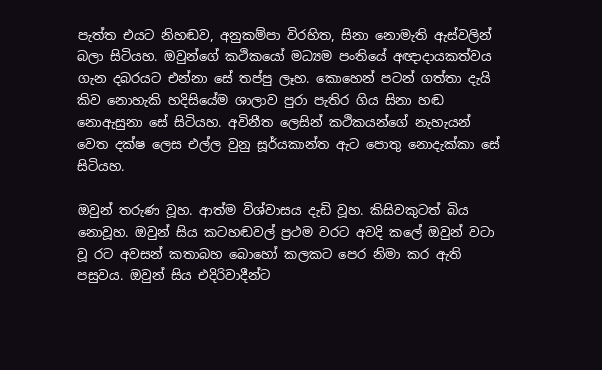පැත්ත එයට නිහඬව, අනුකම්පා විරහිත, සිනා නොමැති ඇස්වලින් බලා සිටියහ. ඔවුන්ගේ කථිකයෝ මධ්‍යම පංතියේ අඥාදායකත්වය ගැන දබරයට එන්නා සේ තප්පු ලෑහ. කොහෙන් පටන් ගත්තා දැයි කිව නොහැකි හදිසියේම ශාලාව පුරා පැතිර ගිය සිනා හඬ නොඇසුනා සේ සිටියහ. අවිනීත ලෙසින් කථිකයන්ගේ නැහැයන් වෙත දක්ෂ ලෙස එල්ල වුනු සූර්යකාන්ත ඇට පොතු නොදැක්කා සේ සිටියහ.

ඔවුන් තරුණ වූහ. ආත්ම විශ්වාසය දැඩි වූහ. කිසිවකුටත් බිය නොවූහ. ඔවුන් සිය කටහඬවල් ප්‍රථම වරට අවදි කලේ ඔවුන් වටා වූ රට අවසන් කතාබහ බොහෝ කලකට පෙර නිමා කර ඇති පසුවය. ඔවුන් සිය එදිරිවාදීන්ට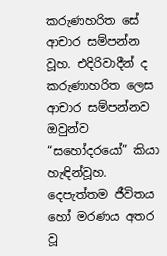කරුණහරිත සේ ආචාර සම්පන්න වූහ. එදිරිවාදීන් ද කරුණාහරිත ලෙස ආචාර සම්පන්නව ඔවුන්ව “සහෝදරයෝ” කියා හැඳින්වූහ. දෙපැත්තම ජීවිතය හෝ මරණය අතර වූ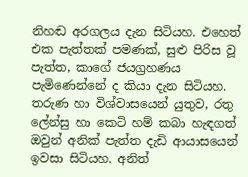නිහඬ අරගලය දැන සිටියහ. එහෙත් එක පැත්තක් පමණක්, සුළු පිරිස වූ පැත්ත, කාගේ ජයග්‍රහණය පැමිණෙන්නේ ද කියා දැන සිටියහ. තරුණ හා විශ්වාසයෙන් යුතුව, රතු ලේන්සු හා කෙටි හම් කබා හැඳගත් ඔවුන් අනික් පැත්ත දැඩි ආයාසයෙන් ඉවසා සිටියහ. අනිත්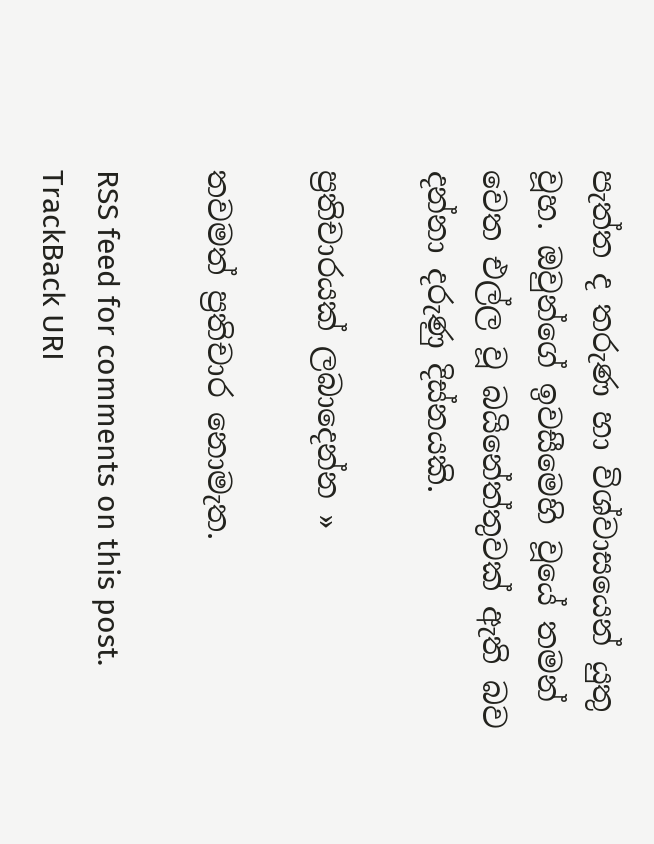පැත්ත ද තරුණ හා විශ්වාසයෙන් යුතු වූහ. ඔවුන්ගේ ඉවසීමෙහි වූයේ තමන් වෙත එල්ල වූ බයිනේත්තුවක් ඇති බව දන්නා දරුණු දිස්නයකි.

ප්‍රතිචාරයක් ලබාදෙන්න »

තවමත් ප්‍රතිචාර නොමැත.

RSS feed for comments on this post. TrackBack URI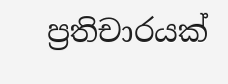ප්‍රතිචාරයක්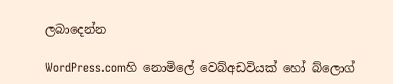ලබාදෙන්න

WordPress.comහි නොමිලේ වෙබ්අඩවියක් හෝ බ්ලොග්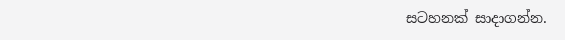සටහනක් සාදාගන්න.